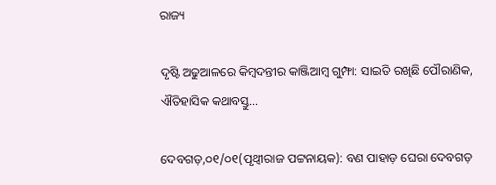ରାଜ୍ୟ

ଦୃଷ୍ଟି ଅଢୁଆଳରେ କିମ୍ବଦନ୍ତୀର କାଞ୍ଜିଆମ୍ବ ଗୁମ୍ଫା: ସାଇତି ରଖିଛି ପୌରାଣିକ, ଐତିହାସିକ କଥାବସ୍ତୁ…

ଦେବଗଡ଼,୦୧/୦୧(ପୃଥ୍ୱୀରାଜ ପଟ୍ଟନାୟକ): ବଣ ପାହାଡ଼ ଘେରା ଦେବଗଡ଼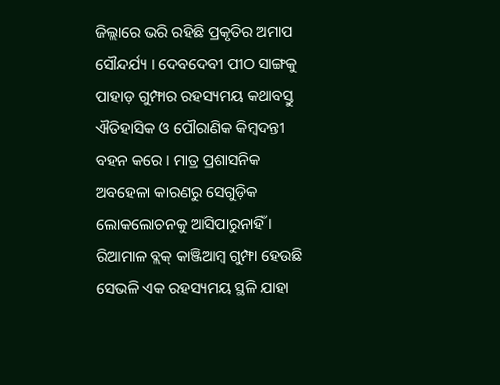ଜିଲ୍ଲାରେ ଭରି ରହିଛି ପ୍ରକୃତିର ଅମାପ ସୌନ୍ଦର୍ଯ୍ୟ । ଦେବଦେବୀ ପୀଠ ସାଙ୍ଗକୁ ପାହାଡ଼ ଗୁମ୍ଫାର ରହସ୍ୟମୟ କଥାବସ୍ତୁ ଐତିହାସିକ ଓ ପୌରାଣିକ କିମ୍ବଦନ୍ତୀ ବହନ କରେ । ମାତ୍ର ପ୍ରଶାସନିକ ଅବହେଳା କାରଣରୁ ସେଗୁଡ଼ିକ ଲୋକଲୋଚନକୁ ଆସିପାରୁନାହିଁ । ରିଆମାଳ ବ୍ଲକ୍ କାଞ୍ଜିଆମ୍ବ ଗୁମ୍ଫା ହେଉଛି ସେଭଳି ଏକ ରହସ୍ୟମୟ ସ୍ଥଳି ଯାହା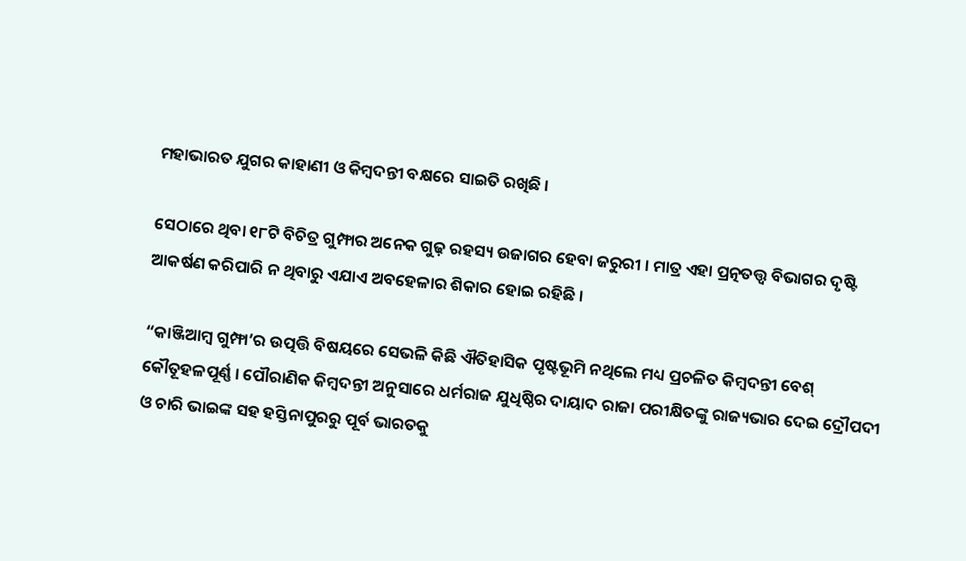ମହାଭାରତ ଯୁଗର କାହାଣୀ ଓ କିମ୍ବଦନ୍ତୀ ବକ୍ଷରେ ସାଇତି ରଖିଛି ।

ସେଠାରେ ଥିବା ୧୮ଟି ବିଚିତ୍ର ଗୁମ୍ଫାର ଅନେକ ଗୁଢ଼ ରହସ୍ୟ ଉଜାଗର ହେବା ଜରୁରୀ । ମାତ୍ର ଏହା ପ୍ରତ୍ନତତ୍ତ୍ୱ ବିଭାଗର ଦୃଷ୍ଟି ଆକର୍ଷଣ କରିପାରି ନ ଥିବାରୁ ଏଯାଏ ଅବହେଳାର ଶିକାର ହୋଇ ରହିଛି ।

“କାଞ୍ଜିଆମ୍ବ ଗୁମ୍ଫା’ର ଉତ୍ପତ୍ତି ବିଷୟରେ ସେଭଳି କିଛି ଐତିହାସିକ ପୃଷ୍ଟଭୂମି ନଥିଲେ ମଧ୍ୟ ପ୍ରଚଳିତ କିମ୍ବଦନ୍ତୀ ବେଶ୍ କୌତୂହଳପୂର୍ଣ୍ଣ । ପୌରାଣିକ କିମ୍ବଦନ୍ତୀ ଅନୁସାରେ ଧର୍ମରାଜ ଯୁଧିଷ୍ଠିର ଦାୟାଦ ରାଜା ପରୀକ୍ଷିତଙ୍କୁ ରାଜ୍ୟଭାର ଦେଇ ଦ୍ରୌପଦୀ ଓ ଚାରି ଭାଇଙ୍କ ସହ ହସ୍ତିନାପୁରରୁ ପୂର୍ବ ଭାରତକୁ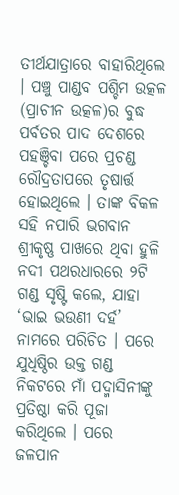ତୀର୍ଥଯାତ୍ରାରେ ବାହାରିଥିଲେ । ପଞ୍ଚୁ ପାଣ୍ଡବ ପଶ୍ଚିମ ଉତ୍କଳ (ପ୍ରାଚୀନ ଉତ୍କଳ)ର ବୁଦ୍ଧ ପର୍ବତର ପାଦ ଦେଶରେ ପହଞ୍ଚିବା ପରେ ପ୍ରଚଣ୍ଡ ରୌଦ୍ରତାପରେ ତୃଷାର୍ତ୍ତ ହୋଇଥିଲେ । ତାଙ୍କ ବିକଳ ସହି ନପାରି ଭଗବାନ ଶ୍ରୀକୃଷ୍ଣ ପାଖରେ ଥିବା ହୁଳି ନଦୀ ପଥରଧାରରେ ୨ଟି ଗଣ୍ଡ ସୃଷ୍ଟି କଲେ, ଯାହା ‘ଭାଇ ଭଉଣୀ ଦର୍ହ’ ନାମରେ ପରିଚିତ । ପରେ ଯୁଧିଷ୍ଠିର ଉକ୍ତ ଗଣ୍ଡ ନିକଟରେ ମାଁ ପଦ୍ମାସିନୀଙ୍କୁ ପ୍ରତିଷ୍ଠା କରି ପୂଜା କରିଥିଲେ । ପରେ ଜଳପାନ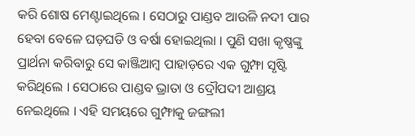କରି ଶୋଷ ମେଣ୍ଟାଇଥିଲେ । ସେଠାରୁ ପାଣ୍ଡବ ଆଉଳି ନଦୀ ପାର ହେବା ବେଳେ ଘଡ଼ଘଡି ଓ ବର୍ଷା ହୋଇଥିଲା । ପୁଣି ସଖା କୃଷ୍ଣଙ୍କୁ ପ୍ରାର୍ଥନା କରିବାରୁ ସେ କାଞ୍ଜିଆମ୍ବ ପାହାଡ଼ରେ ଏକ ଗୁମ୍ଫା ସୃଷ୍ଟି କରିଥିଲେ । ସେଠାରେ ପାଣ୍ଡବ ଭ୍ରାତା ଓ ଦ୍ରୌପଦୀ ଆଶ୍ରୟ ନେଇଥିଲେ । ଏହି ସମୟରେ ଗୁମ୍ଫାକୁ ଜଙ୍ଗଲୀ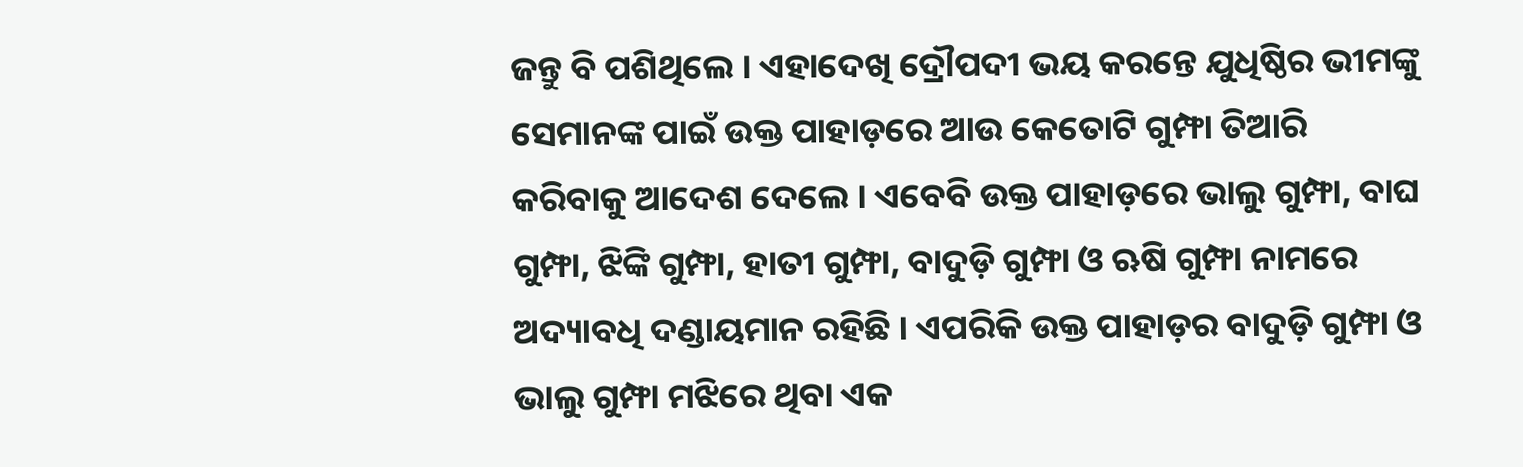ଜନ୍ତୁ ବି ପଶିଥିଲେ । ଏହାଦେଖି ଦ୍ରୌପଦୀ ଭୟ କରନ୍ତେ ଯୁଧିଷ୍ଠିର ଭୀମଙ୍କୁ ସେମାନଙ୍କ ପାଇଁ ଉକ୍ତ ପାହାଡ଼ରେ ଆଉ କେତୋଟି ଗୁମ୍ଫା ତିଆରି କରିବାକୁ ଆଦେଶ ଦେଲେ । ଏବେବି ଉକ୍ତ ପାହାଡ଼ରେ ଭାଲୁ ଗୁମ୍ଫା, ବାଘ ଗୁମ୍ଫା, ଝିଙ୍କି ଗୁମ୍ଫା, ହାତୀ ଗୁମ୍ଫା, ବାଦୁଡ଼ି ଗୁମ୍ଫା ଓ ଋଷି ଗୁମ୍ଫା ନାମରେ ଅଦ୍ୟାବଧି ଦଣ୍ଡାୟମାନ ରହିଛି । ଏପରିକି ଉକ୍ତ ପାହାଡ଼ର ବାଦୁଡ଼ି ଗୁମ୍ଫା ଓ ଭାଲୁ ଗୁମ୍ଫା ମଝିରେ ଥିବା ଏକ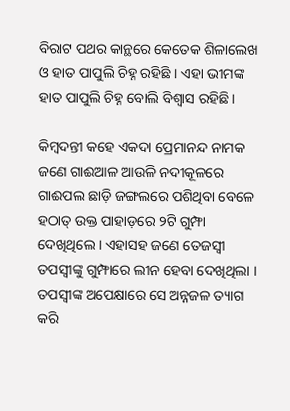ବିରାଟ ପଥର କାନ୍ଥରେ କେତେକ ଶିଳାଲେଖ ଓ ହାତ ପାପୁଲି ଚିହ୍ନ ରହିଛି । ଏହା ଭୀମଙ୍କ ହାତ ପାପୁଲି ଚିହ୍ନ ବୋଲି ବିଶ୍ୱାସ ରହିଛି ।

କିମ୍ବଦନ୍ତୀ କହେ ଏକଦା ପ୍ରେମାନନ୍ଦ ନାମକ ଜଣେ ଗାଈଆଳ ଆଉଳି ନଦୀକୂଳରେ ଗାଈପଲ ଛାଡ଼ି ଜଙ୍ଗଲରେ ପଶିଥିବା ବେଳେ ହଠାତ୍ ଉକ୍ତ ପାହାଡ଼ରେ ୨ଟି ଗୁମ୍ଫା ଦେଖିଥିଲେ । ଏହାସହ ଜଣେ ତେଜସ୍ୱୀ ତପସ୍ୱୀଙ୍କୁ ଗୁମ୍ଫାରେ ଲୀନ ହେବା ଦେଖିଥିଲା । ତପସ୍ୱୀଙ୍କ ଅପେକ୍ଷାରେ ସେ ଅନ୍ନଜଳ ତ୍ୟାଗ କରି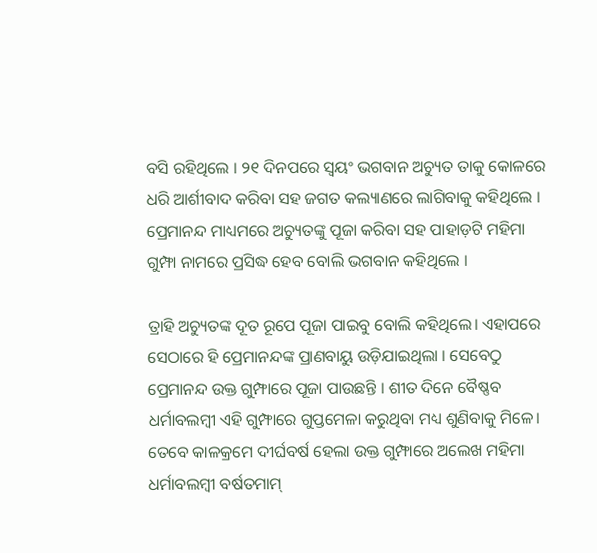ବସି ରହିଥିଲେ । ୨୧ ଦିନପରେ ସ୍ୱୟଂ ଭଗବାନ ଅଚ୍ୟୁତ ତାକୁ କୋଳରେ ଧରି ଆର୍ଶୀବାଦ କରିବା ସହ ଜଗତ କଲ୍ୟାଣରେ ଲାଗିବାକୁ କହିଥିଲେ । ପ୍ରେମାନନ୍ଦ ମାଧ୍ୟମରେ ଅଚ୍ୟୁତଙ୍କୁ ପୂଜା କରିବା ସହ ପାହାଡ଼ଟି ମହିମା ଗୁମ୍ଫା ନାମରେ ପ୍ରସିଦ୍ଧ ହେବ ବୋଲି ଭଗବାନ କହିଥିଲେ ।

ତ୍ରାହି ଅଚ୍ୟୁତଙ୍କ ଦୂତ ରୂପେ ପୂଜା ପାଇବୁ ବୋଲି କହିଥିଲେ। ଏହାପରେ ସେଠାରେ ହି ପ୍ରେମାନନ୍ଦଙ୍କ ପ୍ରାଣବାୟୁ ଉଡ଼ିଯାଇଥିଲା । ସେବେଠୁ ପ୍ରେମାନନ୍ଦ ଉକ୍ତ ଗୁମ୍ଫାରେ ପୂଜା ପାଉଛନ୍ତି । ଶୀତ ଦିନେ ବୈଷ୍ଣବ ଧର୍ମାବଲମ୍ବୀ ଏହି ଗୁମ୍ଫାରେ ଗୁପ୍ତମେଳା କରୁଥିବା ମଧ୍ୟ ଶୁଣିବାକୁ ମିଳେ। ତେବେ କାଳକ୍ରମେ ଦୀର୍ଘବର୍ଷ ହେଲା ଉକ୍ତ ଗୁମ୍ଫାରେ ଅଲେଖ ମହିମା ଧର୍ମାବଲମ୍ବୀ ବର୍ଷତମାମ୍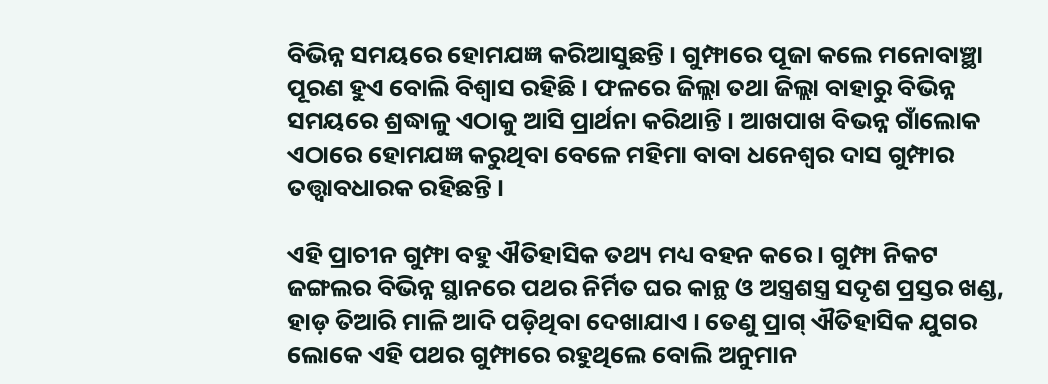ବିଭିନ୍ନ ସମୟରେ ହୋମଯଜ୍ଞ କରିଆସୁଛନ୍ତି । ଗୁମ୍ଫାରେ ପୂଜା କଲେ ମନୋବାଞ୍ଛା ପୂରଣ ହୁଏ ବୋଲି ବିଶ୍ୱାସ ରହିଛି । ଫଳରେ ଜିଲ୍ଲା ତଥା ଜିଲ୍ଲା ବାହାରୁ ବିଭିନ୍ନ ସମୟରେ ଶ୍ରଦ୍ଧାଳୁ ଏଠାକୁ ଆସି ପ୍ରାର୍ଥନା କରିଥାନ୍ତି । ଆଖପାଖ ବିଭନ୍ନ ଗାଁଲୋକ ଏଠାରେ ହୋମଯଜ୍ଞ କରୁଥିବା ବେଳେ ମହିମା ବାବା ଧନେଶ୍ୱର ଦାସ ଗୁମ୍ଫାର ତତ୍ତ୍ୱାବଧାରକ ରହିଛନ୍ତି ।

ଏହି ପ୍ରାଚୀନ ଗୁମ୍ଫା ବହୁ ଐତିହାସିକ ତଥ୍ୟ ମଧ୍ୟ ବହନ କରେ । ଗୁମ୍ଫା ନିକଟ ଜଙ୍ଗଲର ବିଭିନ୍ନ ସ୍ଥାନରେ ପଥର ନିର୍ମିତ ଘର କାନ୍ଥ ଓ ଅସ୍ତ୍ରଶସ୍ତ୍ର ସଦୃଶ ପ୍ରସ୍ତର ଖଣ୍ଡ, ହାଡ଼ ତିଆରି ମାଳି ଆଦି ପଡ଼ିଥିବା ଦେଖାଯାଏ । ତେଣୁ ପ୍ରାଗ୍ ଐତିହାସିକ ଯୁଗର ଲୋକେ ଏହି ପଥର ଗୁମ୍ଫାରେ ରହୁଥିଲେ ବୋଲି ଅନୁମାନ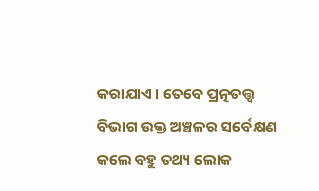କରାଯାଏ । ତେବେ ପ୍ରତ୍ନତତ୍ତ୍ୱ ବିଭାଗ ଉକ୍ତ ଅଞ୍ଚଳର ସର୍ବେକ୍ଷଣ କଲେ ବହୁ ତଥ୍ୟ ଲୋକ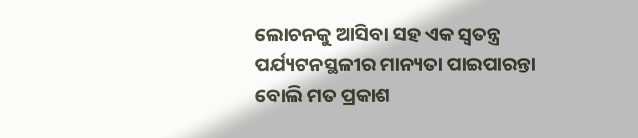ଲୋଚନକୁ ଆସିବା ସହ ଏକ ସ୍ୱତନ୍ତ୍ର ପର୍ଯ୍ୟଟନସ୍ଥଳୀର ମାନ୍ୟତା ପାଇପାରନ୍ତା ବୋଲି ମତ ପ୍ରକାଶ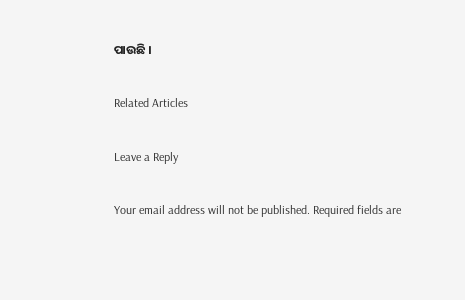ପାଉଛି ।

Related Articles

Leave a Reply

Your email address will not be published. Required fields are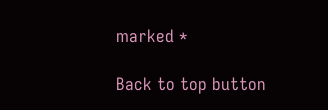marked *

Back to top button